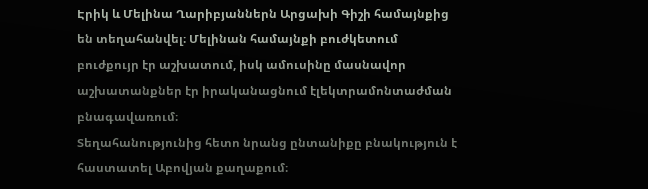Էրիկ և Մելինա Ղարիբյաններն Արցախի Գիշի համայնքից են տեղահանվել։ Մելինան համայնքի բուժկետում բուժքույր էր աշխատում, իսկ ամուսինը մասնավոր աշխատանքներ էր իրականացնում էլեկտրամոնտաժման բնագավառում։
Տեղահանությունից հետո նրանց ընտանիքը բնակություն է հաստատել Աբովյան քաղաքում։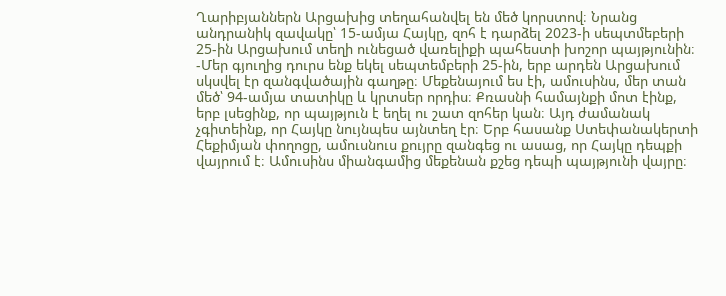Ղարիբյաններն Արցախից տեղահանվել են մեծ կորստով։ Նրանց անդրանիկ զավակը՝ 15-ամյա Հայկը, զոհ է դարձել 2023-ի սեպտմեբերի 25-ին Արցախում տեղի ունեցած վառելիքի պահեստի խոշոր պայթյունին։
-Մեր գյուղից դուրս ենք եկել սեպտեմբերի 25-ին, երբ արդեն Արցախում սկսվել էր զանգվածային գաղթը։ Մեքենայում ես էի, ամուսինս, մեր տան մեծ՝ 94-ամյա տատիկը և կրտսեր որդիս։ Քռասնի համայնքի մոտ էինք, երբ լսեցինք, որ պայթյուն է եղել ու շատ զոհեր կան։ Այդ ժամանակ չգիտեինք, որ Հայկը նույնպես այնտեղ էր։ Երբ հասանք Ստեփանակերտի Հեքիմյան փողոցը, ամուսնուս քույրը զանգեց ու ասաց, որ Հայկը դեպքի վայրում է։ Ամուսինս միանգամից մեքենան քշեց դեպի պայթյունի վայրը։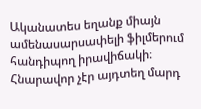Ականատես եղանք միայն ամենասարսափելի ֆիլմերում հանդիպող իրավիճակի։ Հնարավոր չէր այդտեղ մարդ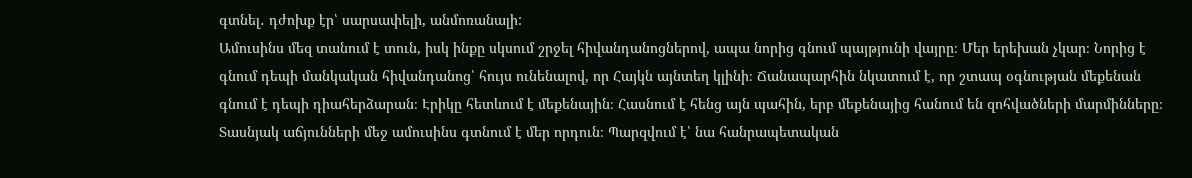գտնել․ դժոխք էր՝ սարսափելի, անմոռանալի:
Ամուսինս մեզ տանում է տուն, իսկ ինքը սկսում շրջել հիվանդանոցներով, ապա նորից գնում պայթյունի վայրը։ Մեր երեխան չկար։ Նորից է գնում դեպի մանկական հիվանդանոց՝ հույս ունենալով, որ Հայկն այնտեղ կլինի։ Ճանապարհին նկատում է, որ շտապ օգնության մեքենան գնում է դեպի դիահերձարան։ Էրիկը հետևում է մեքենային։ Հասնում է հենց այն պահին, երբ մեքենայից հանում են զոհվածների մարմինները։ Տասնյակ աճյունների մեջ ամուսինս գտնում է մեր որդուն։ Պարզվում է՝ նա հանրապետական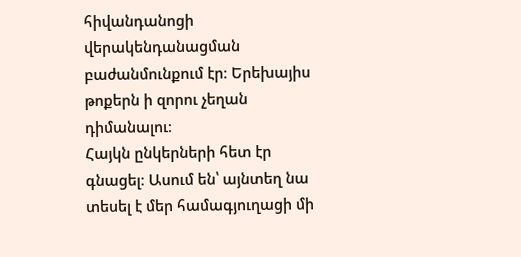հիվանդանոցի վերակենդանացման բաժանմունքում էր։ Երեխայիս թոքերն ի զորու չեղան դիմանալու։
Հայկն ընկերների հետ էր գնացել։ Ասում են՝ այնտեղ նա տեսել է մեր համագյուղացի մի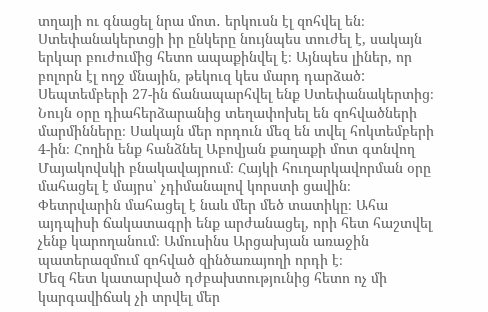տղայի ու գնացել նրա մոտ․ երկուսն էլ զոհվել են։ Ստեփանակերտցի իր ընկերը նույնպես տուժել է, սակայն երկար բուժումից հետո ապաքինվել է։ Այնպես լիներ, որ բոլորն էլ ողջ մնային, թեկուզ կես մարդ դարձած:
Սեպտեմբերի 27-ին ճանապարհվել ենք Ստեփանակերտից։ Նույն օրը դիահերձարանից տեղափոխել են զոհվածների մարմինները։ Սակայն մեր որդուն մեզ են տվել հոկտեմբերի 4-ին։ Հողին ենք հանձնել Աբովյան քաղաքի մոտ գտնվող Մայակովսկի բնակավայրում։ Հայկի հուղարկավորման օրը մահացել է մայրս՝ չդիմանալով կորստի ցավին։ Փետրվարին մահացել է նաև մեր մեծ տատիկը։ Ահա այդպիսի ճակատագրի ենք արժանացել, որի հետ հաշտվել չենք կարողանում։ Ամուսինս Արցախյան առաջին պատերազմում զոհված զինծառայողի որդի է։
Մեզ հետ կատարված դժբախտությունից հետո ոչ մի կարգավիճակ չի տրվել մեր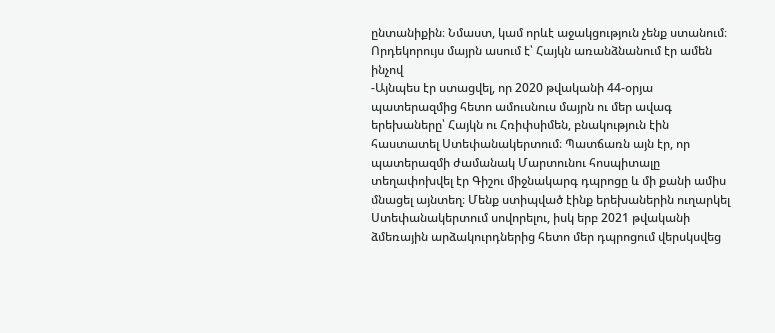ընտանիքին։ Նմաստ, կամ որևէ աջակցություն չենք ստանում։
Որդեկորույս մայրն ասում է՝ Հայկն առանձնանում էր ամեն ինչով
-Այնպես էր ստացվել, որ 2020 թվականի 44-օրյա պատերազմից հետո ամուսնուս մայրն ու մեր ավագ երեխաները՝ Հայկն ու Հռիփսիմեն, բնակություն էին հաստատել Ստեփանակերտում։ Պատճառն այն էր, որ պատերազմի ժամանակ Մարտունու հոսպիտալը տեղափոխվել էր Գիշու միջնակարգ դպրոցը և մի քանի ամիս մնացել այնտեղ։ Մենք ստիպված էինք երեխաներին ուղարկել Ստեփանակերտում սովորելու, իսկ երբ 2021 թվականի ձմեռային արձակուրդներից հետո մեր դպրոցում վերսկսվեց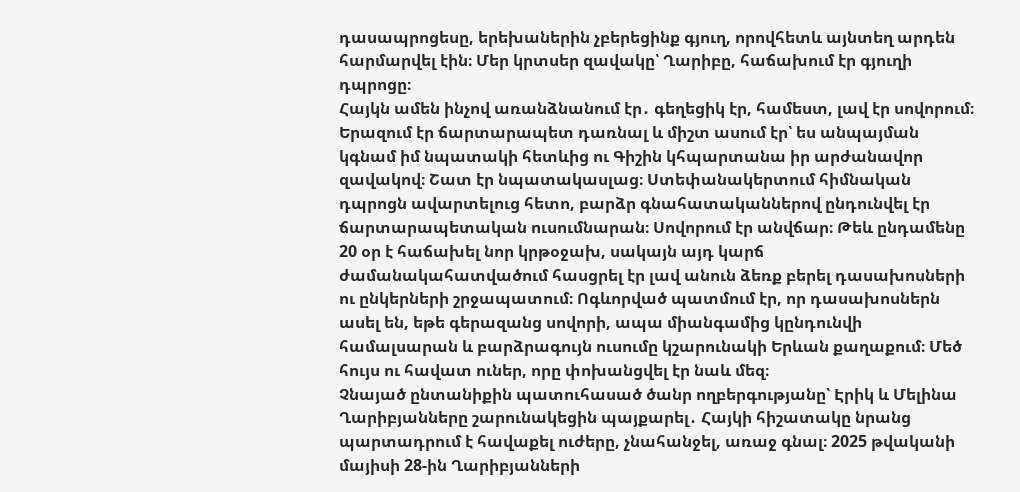դասապրոցեսը, երեխաներին չբերեցինք գյուղ, որովհետև այնտեղ արդեն հարմարվել էին։ Մեր կրտսեր զավակը՝ Ղարիբը, հաճախում էր գյուղի դպրոցը։
Հայկն ամեն ինչով առանձնանում էր․ գեղեցիկ էր, համեստ, լավ էր սովորում։ Երազում էր ճարտարապետ դառնալ և միշտ ասում էր՝ ես անպայման կգնամ իմ նպատակի հետևից ու Գիշին կհպարտանա իր արժանավոր զավակով։ Շատ էր նպատակասլաց։ Ստեփանակերտում հիմնական դպրոցն ավարտելուց հետո, բարձր գնահատականներով ընդունվել էր ճարտարապետական ուսումնարան։ Սովորում էր անվճար։ Թեև ընդամենը 20 օր է հաճախել նոր կրթօջախ, սակայն այդ կարճ ժամանակահատվածում հասցրել էր լավ անուն ձեռք բերել դասախոսների ու ընկերների շրջապատում։ Ոգևորված պատմում էր, որ դասախոսներն ասել են, եթե գերազանց սովորի, ապա միանգամից կընդունվի համալսարան և բարձրագույն ուսումը կշարունակի Երևան քաղաքում։ Մեծ հույս ու հավատ ուներ, որը փոխանցվել էր նաև մեզ։
Չնայած ընտանիքին պատուհասած ծանր ողբերգությանը՝ Էրիկ և Մելինա Ղարիբյանները շարունակեցին պայքարել․ Հայկի հիշատակը նրանց պարտադրում է հավաքել ուժերը, չնահանջել, առաջ գնալ։ 2025 թվականի մայիսի 28-ին Ղարիբյանների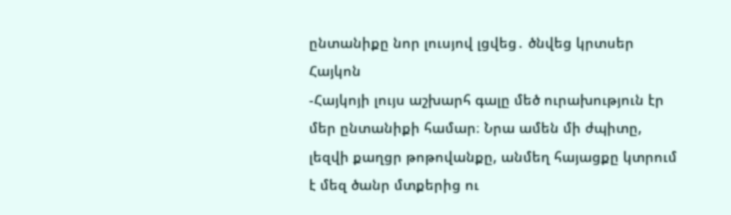ընտանիքը նոր լուսյով լցվեց․ ծնվեց կրտսեր Հայկոն
-Հայկոյի լույս աշխարհ գալը մեծ ուրախություն էր մեր ընտանիքի համար։ Նրա ամեն մի ժպիտը, լեզվի քաղցր թոթովանքը, անմեղ հայացքը կտրում է մեզ ծանր մտքերից ու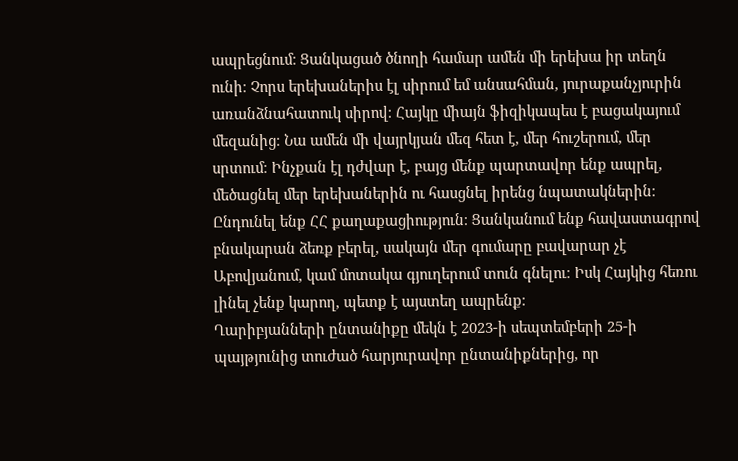ապրեցնում։ Ցանկացած ծնողի համար ամեն մի երեխա իր տեղն ունի։ Չորս երեխաներիս էլ սիրում եմ անսահման, յուրաքանչյուրին առանձնահատուկ սիրով։ Հայկը միայն ֆիզիկապես է բացակայում մեզանից։ Նա ամեն մի վայրկյան մեզ հետ է, մեր հուշերում, մեր սրտում։ Ինչքան էլ դժվար է, բայց մենք պարտավոր ենք ապրել, մեծացնել մեր երեխաներին ու հասցնել իրենց նպատակներին։
Ընդունել ենք ՀՀ քաղաքացիություն։ Ցանկանում ենք հավաստագրով բնակարան ձեռք բերել, սակայն մեր գումարը բավարար չէ Աբովյանում, կամ մոտակա գյուղերում տուն գնելու։ Իսկ Հայկից հեռու լինել չենք կարող, պետք է այստեղ ապրենք։
Ղարիբյանների ընտանիքը մեկն է 2023-ի սեպտեմբերի 25-ի պայթյունից տուժած հարյուրավոր ընտանիքներից, որ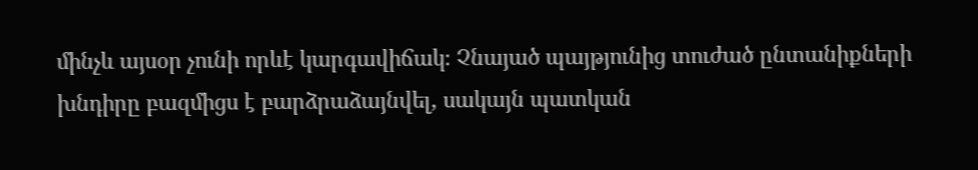մինչև այսօր չունի որևէ կարգավիճակ։ Չնայած պայթյունից տուժած ընտանիքների խնդիրը բազմիցս է բարձրաձայնվել, սակայն պատկան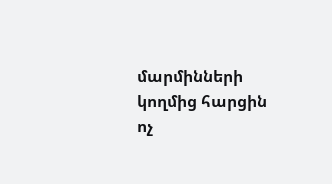մարմինների կողմից հարցին ոչ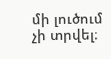մի լուծում չի տրվել։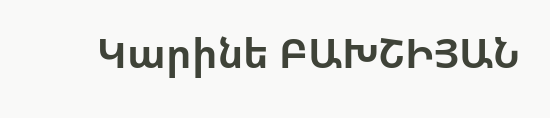Կարինե ԲԱԽՇԻՅԱՆ